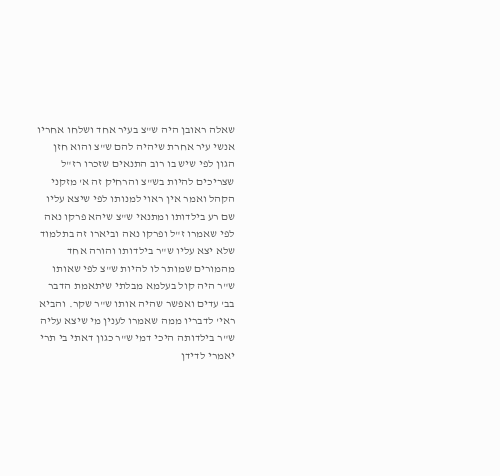שאלה ראובן היה ש"צ בעיר אחד ושלחו אחריו אנשי עיר אחרת שיהיה להם ש"צ והוא חזן הגון לפי שיש בו רוב התנאים שזכרו רז"ל שצריכים להיות בש"צ והרחיק זה א' מזקני הקהל ואמר אין ראוי למנותו לפי שיצא עליו שם רע בילדותו ומתנאי ש"צ שיהא פרקו נאה לפי שאמרו ז"ל ופרקו נאה וביארו זה בתלמוד שלא יצא עליו ש"ר בילדותו והורה אחד מהמורים שמותר לו להיות ש"צ לפי שאותו ש"ר היה קול בעלמא מבלתי שיתאמת הדבר בב' עדים ואפשר שהיה אותו ש"ר שקר. והביא ראי' לדבריו ממה שאמרו לענין מי שיצא עליה ש"ר בילדותה היכי דמי ש"ר כגון דאתי בי תרי יאמרי לדידן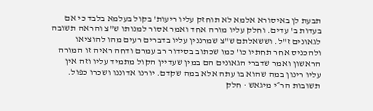תבעת לן באיסורא אלמא לא תוחזק עליו ריעות' בקול בעלמא בלבד כי אם בעדות ב' עדים. וחלק עליו מורה אחד ואמר אסור למנותו ש"צ והראה תשובה לגאונים ז"ל. וששאלתם ש"צ שמרננין עליו בדברים רעים מהו להוציאו ולהכניס אחר תחתיו כו' כמו שכתוב בסידור רב עמרם ודחה ראיה זו המורה הראשון ואמר שדברי הגאונים הם במין שעדיין הקול מתמיד עליו וזה אין עליו רינון במה שהוא בו עתה אלא במה שקדם. יורנו אדוננו ושכרו כפול.
תשובות הר״י מיגאש · חלק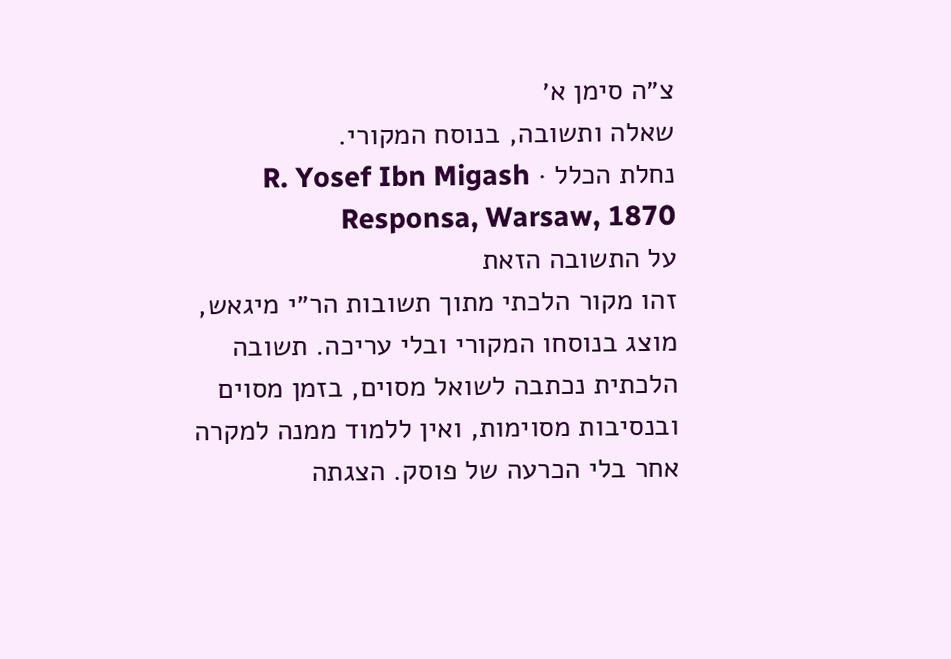צ״ה סימן א׳
שאלה ותשובה, בנוסח המקורי.
נחלת הכלל · R. Yosef Ibn Migash Responsa, Warsaw, 1870
על התשובה הזאת
זהו מקור הלכתי מתוך תשובות הר״י מיגאש, מוצג בנוסחו המקורי ובלי עריכה. תשובה הלכתית נכתבה לשואל מסוים, בזמן מסוים ובנסיבות מסוימות, ואין ללמוד ממנה למקרה אחר בלי הכרעה של פוסק. הצגתה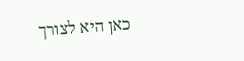כאן היא לצורך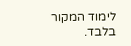לימוד המקור בלבד.